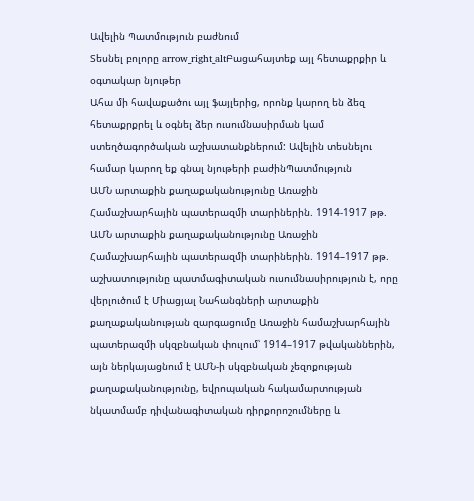Ավելին Պատմություն բաժնում
Տեսնել բոլորը arrow_right_altԲացահայտեք այլ հետաքրքիր և օգտակար նյութեր
Ահա մի հավաքածու այլ ֆայլերից, որոնք կարող են ձեզ հետաքրքրել և օգնել ձեր ուսումնասիրման կամ ստեղծագործական աշխատանքներում: Ավելին տեսնելու համար կարող եք գնալ նյութերի բաժինՊատմություն
ԱՄՆ արտաքին քաղաքականությունը Առաջին Համաշխարհային պատերազմի տարիներին. 1914-1917 թթ.
ԱՄՆ արտաքին քաղաքականությունը Առաջին Համաշխարհային պատերազմի տարիներին. 1914–1917 թթ. աշխատությունը պատմագիտական ուսումնասիրություն է, որը վերլուծում է Միացյալ Նահանգների արտաքին քաղաքականության զարգացումը Առաջին համաշխարհային պատերազմի սկզբնական փուլում՝ 1914–1917 թվականներին, այն ներկայացնում է ԱՄՆ-ի սկզբնական չեզոքության քաղաքականությունը, եվրոպական հակամարտության նկատմամբ դիվանագիտական դիրքորոշումները և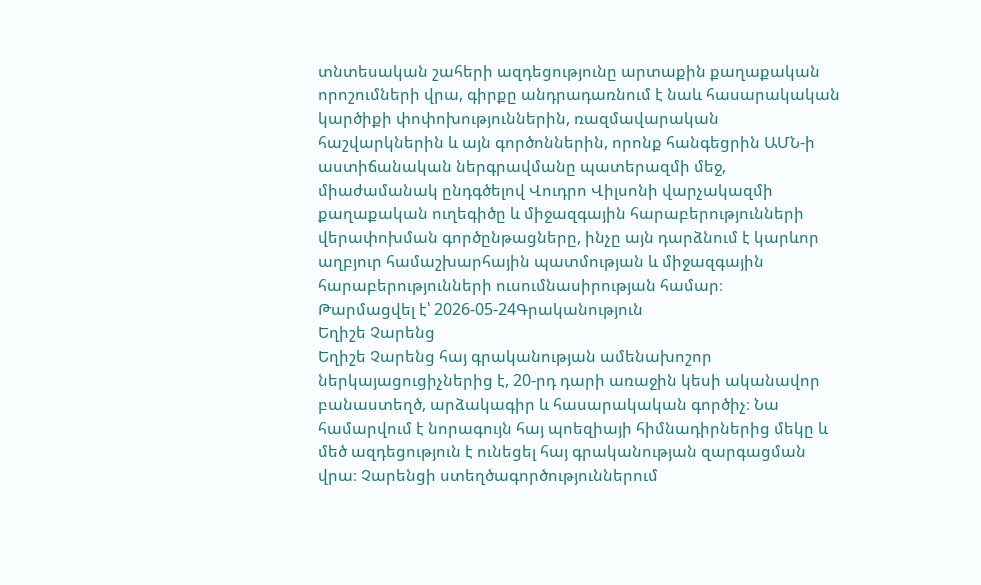տնտեսական շահերի ազդեցությունը արտաքին քաղաքական որոշումների վրա, գիրքը անդրադառնում է նաև հասարակական կարծիքի փոփոխություններին, ռազմավարական հաշվարկներին և այն գործոններին, որոնք հանգեցրին ԱՄՆ-ի աստիճանական ներգրավմանը պատերազմի մեջ, միաժամանակ ընդգծելով Վուդրո Վիլսոնի վարչակազմի քաղաքական ուղեգիծը և միջազգային հարաբերությունների վերափոխման գործընթացները, ինչը այն դարձնում է կարևոր աղբյուր համաշխարհային պատմության և միջազգային հարաբերությունների ուսումնասիրության համար։
Թարմացվել է՝ 2026-05-24Գրականություն
Եղիշե Չարենց
Եղիշե Չարենց հայ գրականության ամենախոշոր ներկայացուցիչներից է, 20-րդ դարի առաջին կեսի ականավոր բանաստեղծ, արձակագիր և հասարակական գործիչ։ Նա համարվում է նորագույն հայ պոեզիայի հիմնադիրներից մեկը և մեծ ազդեցություն է ունեցել հայ գրականության զարգացման վրա։ Չարենցի ստեղծագործություններում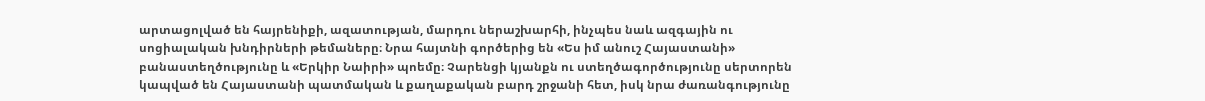արտացոլված են հայրենիքի, ազատության, մարդու ներաշխարհի, ինչպես նաև ազգային ու սոցիալական խնդիրների թեմաները։ Նրա հայտնի գործերից են «Ես իմ անուշ Հայաստանի» բանաստեղծությունը և «Երկիր Նաիրի» պոեմը։ Չարենցի կյանքն ու ստեղծագործությունը սերտորեն կապված են Հայաստանի պատմական և քաղաքական բարդ շրջանի հետ, իսկ նրա ժառանգությունը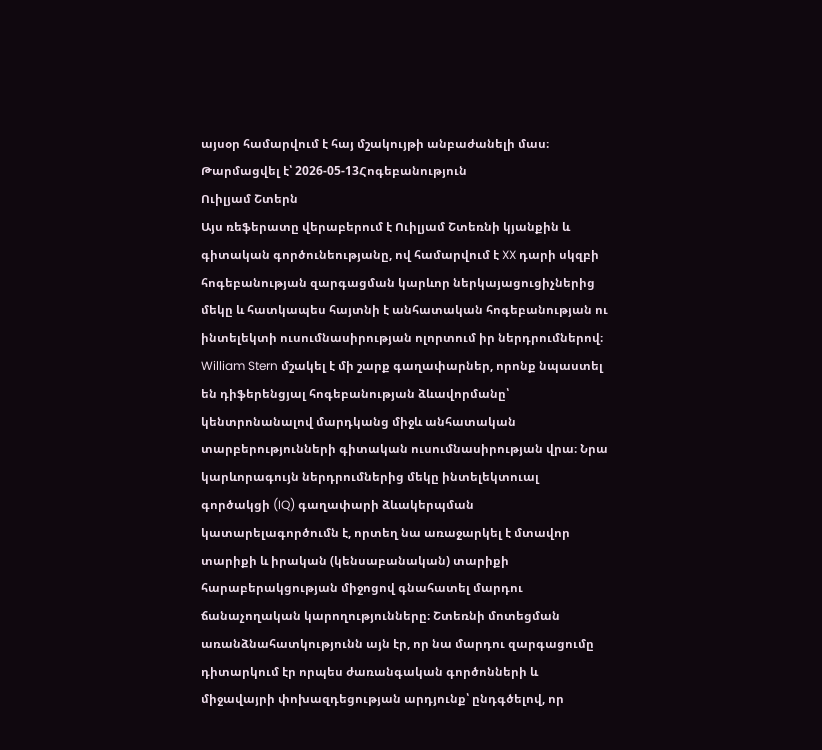այսօր համարվում է հայ մշակույթի անբաժանելի մաս։
Թարմացվել է՝ 2026-05-13Հոգեբանություն
Ուիլյամ Շտերն
Այս ռեֆերատը վերաբերում է Ուիլյամ Շտեռնի կյանքին և գիտական գործունեությանը, ով համարվում է XX դարի սկզբի հոգեբանության զարգացման կարևոր ներկայացուցիչներից մեկը և հատկապես հայտնի է անհատական հոգեբանության ու ինտելեկտի ուսումնասիրության ոլորտում իր ներդրումներով։ William Stern մշակել է մի շարք գաղափարներ, որոնք նպաստել են դիֆերենցյալ հոգեբանության ձևավորմանը՝ կենտրոնանալով մարդկանց միջև անհատական տարբերությունների գիտական ուսումնասիրության վրա։ Նրա կարևորագույն ներդրումներից մեկը ինտելեկտուալ գործակցի (IQ) գաղափարի ձևակերպման կատարելագործումն է, որտեղ նա առաջարկել է մտավոր տարիքի և իրական (կենսաբանական) տարիքի հարաբերակցության միջոցով գնահատել մարդու ճանաչողական կարողությունները։ Շտեռնի մոտեցման առանձնահատկությունն այն էր, որ նա մարդու զարգացումը դիտարկում էր որպես ժառանգական գործոնների և միջավայրի փոխազդեցության արդյունք՝ ընդգծելով, որ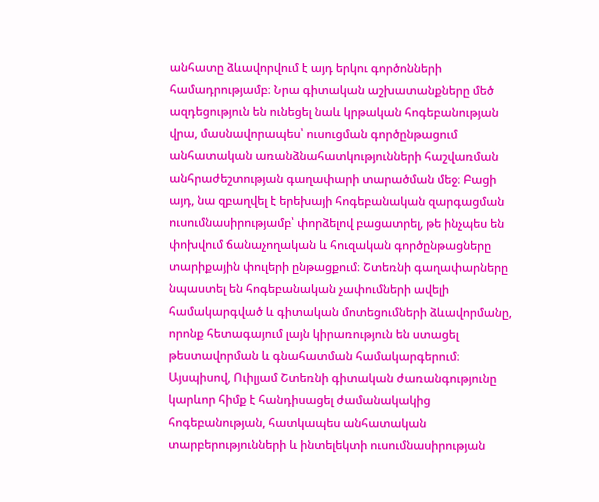անհատը ձևավորվում է այդ երկու գործոնների համադրությամբ։ Նրա գիտական աշխատանքները մեծ ազդեցություն են ունեցել նաև կրթական հոգեբանության վրա, մասնավորապես՝ ուսուցման գործընթացում անհատական առանձնահատկությունների հաշվառման անհրաժեշտության գաղափարի տարածման մեջ։ Բացի այդ, նա զբաղվել է երեխայի հոգեբանական զարգացման ուսումնասիրությամբ՝ փորձելով բացատրել, թե ինչպես են փոխվում ճանաչողական և հուզական գործընթացները տարիքային փուլերի ընթացքում։ Շտեռնի գաղափարները նպաստել են հոգեբանական չափումների ավելի համակարգված և գիտական մոտեցումների ձևավորմանը, որոնք հետագայում լայն կիրառություն են ստացել թեստավորման և գնահատման համակարգերում։ Այսպիսով, Ուիլյամ Շտեռնի գիտական ժառանգությունը կարևոր հիմք է հանդիսացել ժամանակակից հոգեբանության, հատկապես անհատական տարբերությունների և ինտելեկտի ուսումնասիրության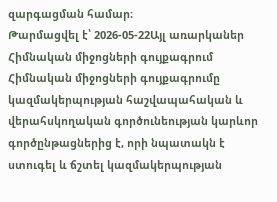զարգացման համար։
Թարմացվել է՝ 2026-05-22Այլ առարկաներ
Հիմնական միջոցների գույքագրում
Հիմնական միջոցների գույքագրումը կազմակերպության հաշվապահական և վերահսկողական գործունեության կարևոր գործընթացներից է, որի նպատակն է ստուգել և ճշտել կազմակերպության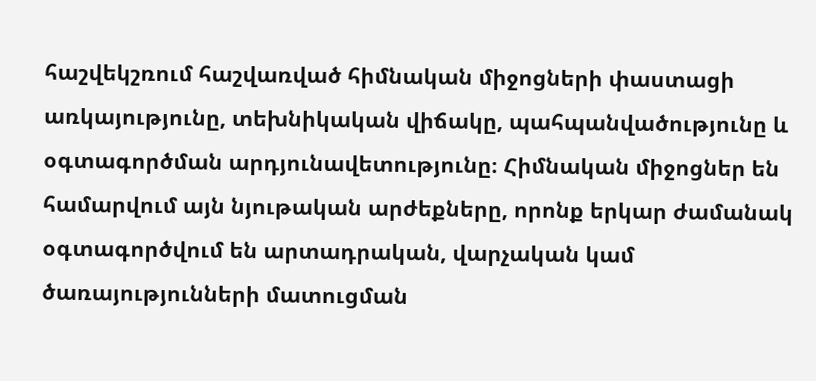հաշվեկշռում հաշվառված հիմնական միջոցների փաստացի առկայությունը, տեխնիկական վիճակը, պահպանվածությունը և օգտագործման արդյունավետությունը։ Հիմնական միջոցներ են համարվում այն նյութական արժեքները, որոնք երկար ժամանակ օգտագործվում են արտադրական, վարչական կամ ծառայությունների մատուցման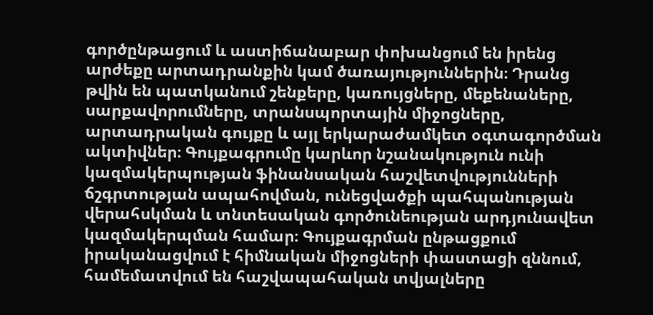գործընթացում և աստիճանաբար փոխանցում են իրենց արժեքը արտադրանքին կամ ծառայություններին։ Դրանց թվին են պատկանում շենքերը, կառույցները, մեքենաները, սարքավորումները, տրանսպորտային միջոցները, արտադրական գույքը և այլ երկարաժամկետ օգտագործման ակտիվներ։ Գույքագրումը կարևոր նշանակություն ունի կազմակերպության ֆինանսական հաշվետվությունների ճշգրտության ապահովման, ունեցվածքի պահպանության վերահսկման և տնտեսական գործունեության արդյունավետ կազմակերպման համար։ Գույքագրման ընթացքում իրականացվում է հիմնական միջոցների փաստացի զննում, համեմատվում են հաշվապահական տվյալները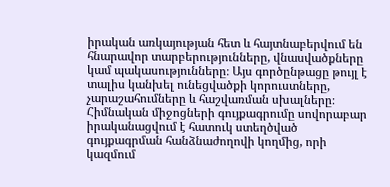իրական առկայության հետ և հայտնաբերվում են հնարավոր տարբերությունները, վնասվածքները կամ պակասությունները։ Այս գործընթացը թույլ է տալիս կանխել ունեցվածքի կորուստները, չարաշահումները և հաշվառման սխալները։ Հիմնական միջոցների գույքագրումը սովորաբար իրականացվում է հատուկ ստեղծված գույքագրման հանձնաժողովի կողմից, որի կազմում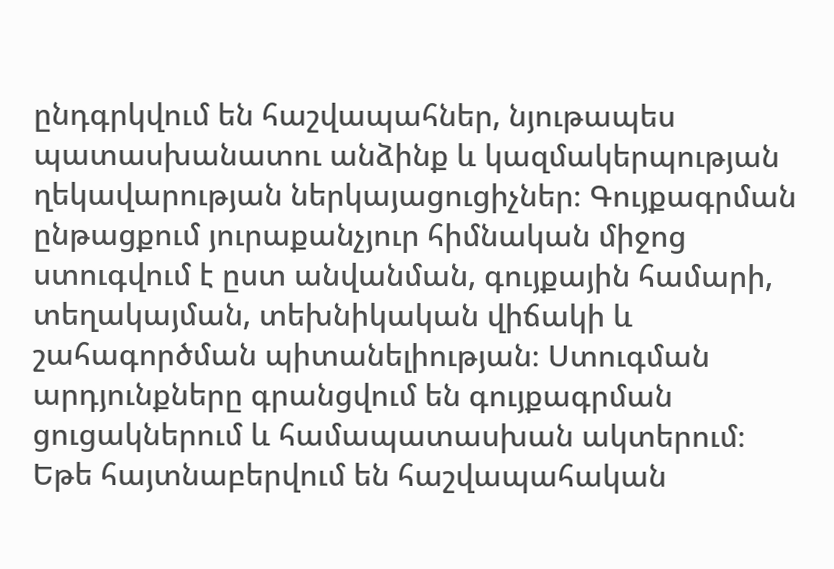ընդգրկվում են հաշվապահներ, նյութապես պատասխանատու անձինք և կազմակերպության ղեկավարության ներկայացուցիչներ։ Գույքագրման ընթացքում յուրաքանչյուր հիմնական միջոց ստուգվում է ըստ անվանման, գույքային համարի, տեղակայման, տեխնիկական վիճակի և շահագործման պիտանելիության։ Ստուգման արդյունքները գրանցվում են գույքագրման ցուցակներում և համապատասխան ակտերում։ Եթե հայտնաբերվում են հաշվապահական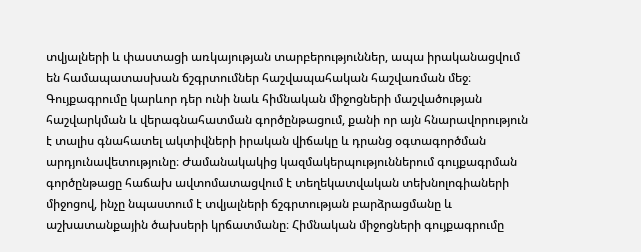տվյալների և փաստացի առկայության տարբերություններ, ապա իրականացվում են համապատասխան ճշգրտումներ հաշվապահական հաշվառման մեջ։ Գույքագրումը կարևոր դեր ունի նաև հիմնական միջոցների մաշվածության հաշվարկման և վերագնահատման գործընթացում, քանի որ այն հնարավորություն է տալիս գնահատել ակտիվների իրական վիճակը և դրանց օգտագործման արդյունավետությունը։ Ժամանակակից կազմակերպություններում գույքագրման գործընթացը հաճախ ավտոմատացվում է տեղեկատվական տեխնոլոգիաների միջոցով, ինչը նպաստում է տվյալների ճշգրտության բարձրացմանը և աշխատանքային ծախսերի կրճատմանը։ Հիմնական միջոցների գույքագրումը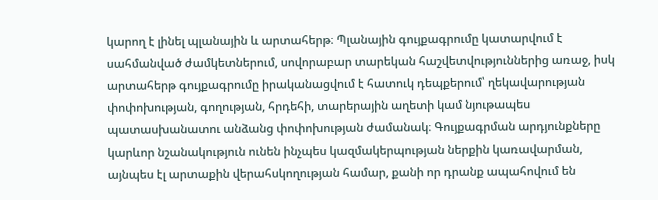կարող է լինել պլանային և արտահերթ։ Պլանային գույքագրումը կատարվում է սահմանված ժամկետներում, սովորաբար տարեկան հաշվետվություններից առաջ, իսկ արտահերթ գույքագրումը իրականացվում է հատուկ դեպքերում՝ ղեկավարության փոփոխության, գողության, հրդեհի, տարերային աղետի կամ նյութապես պատասխանատու անձանց փոփոխության ժամանակ։ Գույքագրման արդյունքները կարևոր նշանակություն ունեն ինչպես կազմակերպության ներքին կառավարման, այնպես էլ արտաքին վերահսկողության համար, քանի որ դրանք ապահովում են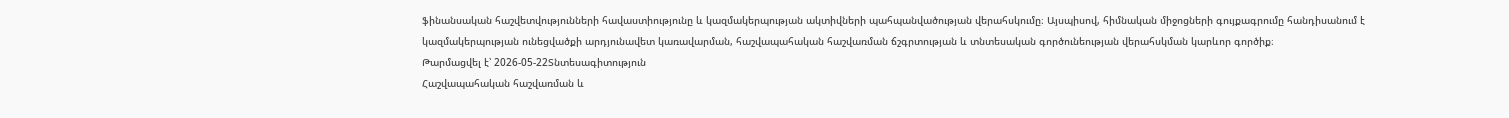ֆինանսական հաշվետվությունների հավաստիությունը և կազմակերպության ակտիվների պահպանվածության վերահսկումը։ Այսպիսով, հիմնական միջոցների գույքագրումը հանդիսանում է կազմակերպության ունեցվածքի արդյունավետ կառավարման, հաշվապահական հաշվառման ճշգրտության և տնտեսական գործունեության վերահսկման կարևոր գործիք։
Թարմացվել է՝ 2026-05-22Տնտեսագիտություն
Հաշվապահական հաշվառման և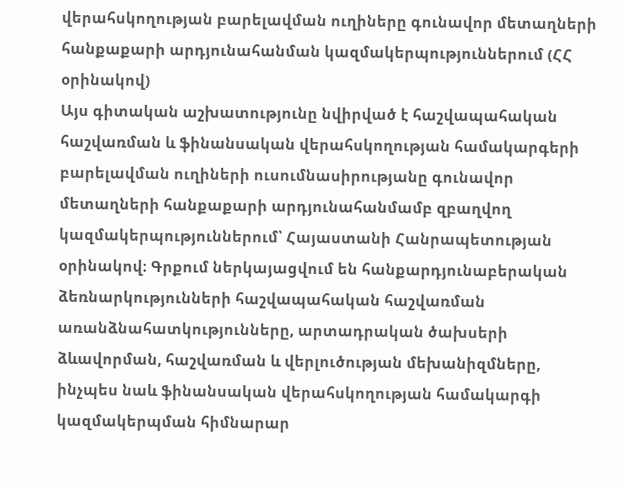վերահսկողության բարելավման ուղիները գունավոր մետաղների հանքաքարի արդյունահանման կազմակերպություններում (ՀՀ օրինակով)
Այս գիտական աշխատությունը նվիրված է հաշվապահական հաշվառման և ֆինանսական վերահսկողության համակարգերի բարելավման ուղիների ուսումնասիրությանը գունավոր մետաղների հանքաքարի արդյունահանմամբ զբաղվող կազմակերպություններում՝ Հայաստանի Հանրապետության օրինակով։ Գրքում ներկայացվում են հանքարդյունաբերական ձեռնարկությունների հաշվապահական հաշվառման առանձնահատկությունները, արտադրական ծախսերի ձևավորման, հաշվառման և վերլուծության մեխանիզմները, ինչպես նաև ֆինանսական վերահսկողության համակարգի կազմակերպման հիմնարար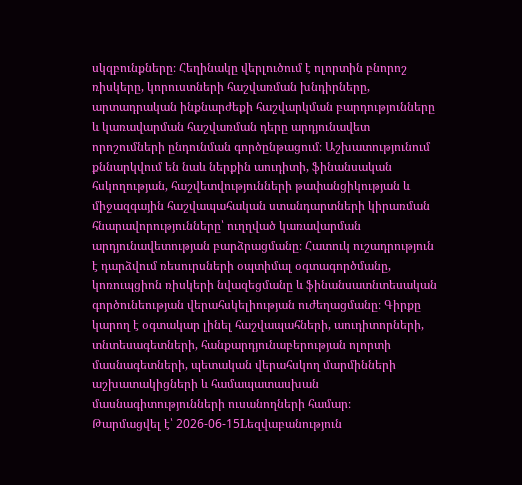սկզբունքները։ Հեղինակը վերլուծում է ոլորտին բնորոշ ռիսկերը, կորուստների հաշվառման խնդիրները, արտադրական ինքնարժեքի հաշվարկման բարդությունները և կառավարման հաշվառման դերը արդյունավետ որոշումների ընդունման գործընթացում։ Աշխատությունում քննարկվում են նաև ներքին աուդիտի, ֆինանսական հսկողության, հաշվետվությունների թափանցիկության և միջազգային հաշվապահական ստանդարտների կիրառման հնարավորությունները՝ ուղղված կառավարման արդյունավետության բարձրացմանը։ Հատուկ ուշադրություն է դարձվում ռեսուրսների օպտիմալ օգտագործմանը, կոռուպցիոն ռիսկերի նվազեցմանը և ֆինանսատնտեսական գործունեության վերահսկելիության ուժեղացմանը։ Գիրքը կարող է օգտակար լինել հաշվապահների, աուդիտորների, տնտեսագետների, հանքարդյունաբերության ոլորտի մասնագետների, պետական վերահսկող մարմինների աշխատակիցների և համապատասխան մասնագիտությունների ուսանողների համար։
Թարմացվել է՝ 2026-06-15Lեզվաբանություն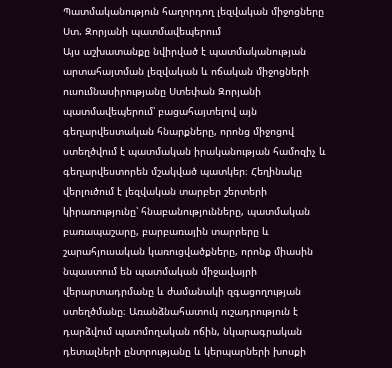Պատմականություն հաղորդող լեզվական միջոցները Ստ. Զորյանի պատմավեպերում
Այս աշխատանքը նվիրված է պատմականության արտահայտման լեզվական և ոճական միջոցների ուսումնասիրությանը Ստեփան Զորյանի պատմավեպերում՝ բացահայտելով այն գեղարվեստական հնարքները, որոնց միջոցով ստեղծվում է պատմական իրականության համոզիչ և գեղարվեստորեն մշակված պատկեր։ Հեղինակը վերլուծում է լեզվական տարբեր շերտերի կիրառությունը՝ հնաբանությունները, պատմական բառապաշարը, բարբառային տարրերը և շարահյուսական կառուցվածքները, որոնք միասին նպաստում են պատմական միջավայրի վերարտադրմանը և ժամանակի զգացողության ստեղծմանը։ Առանձնահատուկ ուշադրություն է դարձվում պատմողական ոճին, նկարագրական դետալների ընտրությանը և կերպարների խոսքի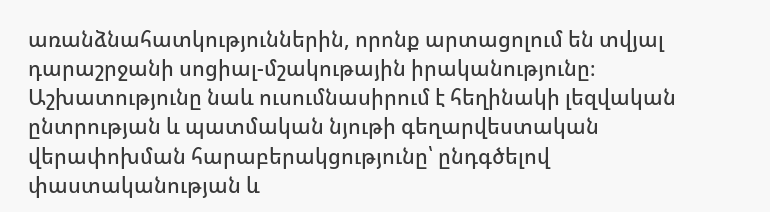առանձնահատկություններին, որոնք արտացոլում են տվյալ դարաշրջանի սոցիալ-մշակութային իրականությունը։ Աշխատությունը նաև ուսումնասիրում է հեղինակի լեզվական ընտրության և պատմական նյութի գեղարվեստական վերափոխման հարաբերակցությունը՝ ընդգծելով փաստականության և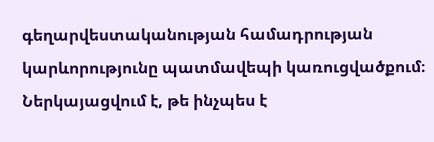գեղարվեստականության համադրության կարևորությունը պատմավեպի կառուցվածքում։ Ներկայացվում է, թե ինչպես է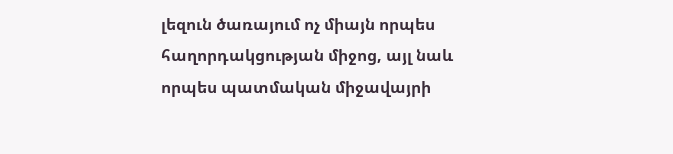լեզուն ծառայում ոչ միայն որպես հաղորդակցության միջոց, այլ նաև որպես պատմական միջավայրի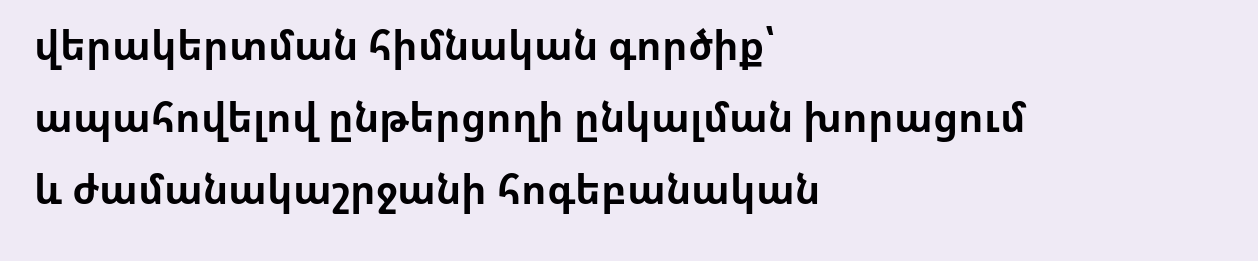վերակերտման հիմնական գործիք՝ ապահովելով ընթերցողի ընկալման խորացում և ժամանակաշրջանի հոգեբանական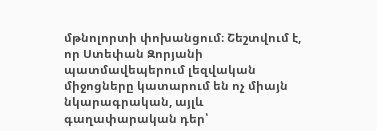մթնոլորտի փոխանցում։ Շեշտվում է, որ Ստեփան Զորյանի պատմավեպերում լեզվական միջոցները կատարում են ոչ միայն նկարագրական, այլև գաղափարական դեր՝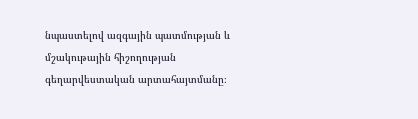նպաստելով ազգային պատմության և մշակութային հիշողության գեղարվեստական արտահայտմանը։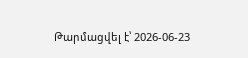Թարմացվել է՝ 2026-06-23